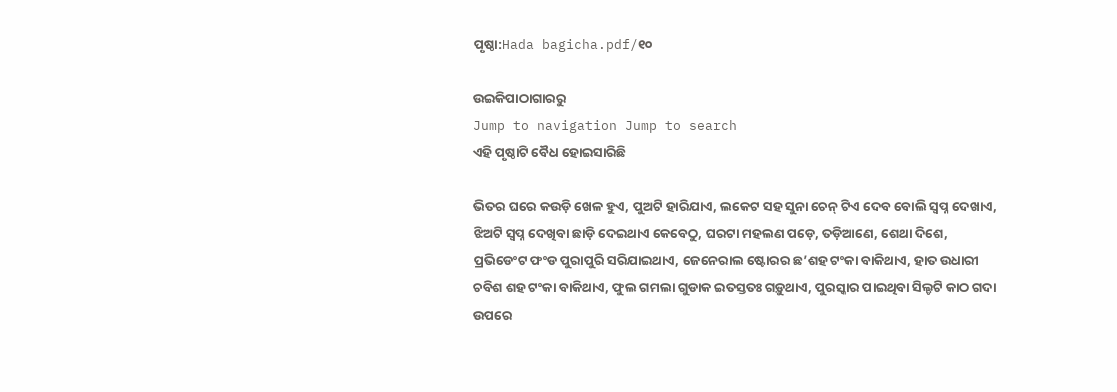ପୃଷ୍ଠା:Hada bagicha.pdf/୧୦

ଉଇକିପାଠାଗାର‌ରୁ
Jump to navigation Jump to search
ଏହି ପୃଷ୍ଠାଟି ବୈଧ ହୋଇସାରିଛି

ଭିତର ଘରେ କଉଡ଼ି ଖେଳ ହୁଏ, ପୁଅଟି ହାରିଯାଏ, ଲକେଟ ସହ ସୁନା ଚେନ୍ ଟିଏ ଦେବ ବୋଲି ସ୍ୱପ୍ନ ଦେଖାଏ, ଝିଅଟି ସ୍ୱପ୍ନ ଦେଖିବା ଛାଡ଼ି ଦେଇଥାଏ କେବେଠୁ, ଘରଟା ମହଲଣ ପଡ଼େ, ତଡ଼ିଆଣେ, ଶେଥା ଦିଶେ, ପ୍ରଭିଡେଂଟ ଫଂଡ ପୁରାପୁରି ସରିଯାଇଥାଏ, ଜେନେରାଲ ଷ୍ଟୋରର ଛ’ଶହ ଟଂକା ବାକିଥାଏ, ହାତ ଉଧାରୀ ଚବିଶ ଶହ ଟଂକା ବାକିଥାଏ, ଫୁଲ ଗମଲା ଗୁଡାକ ଇତସ୍ତତଃ ଗଡ଼ୁଥାଏ, ପୁରସ୍କାର ପାଇଥିବା ସିଲ୍ଡଟି କାଠ ଗଦା ଉପରେ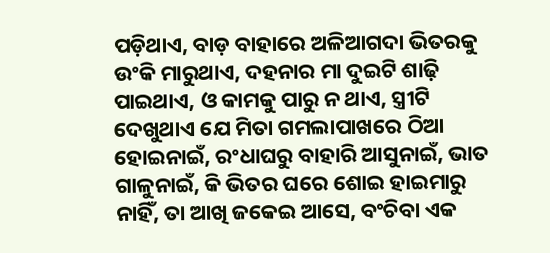ପଡ଼ିଥାଏ, ବାଡ଼ ବାହାରେ ଅଳିଆଗଦା ଭିତରକୁ ଉଂକି ମାରୁଥାଏ, ଦହନାର ମା ଦୁଇଟି ଶାଢ଼ି ପାଇଥାଏ, ଓ କାମକୁ ପାରୁ ନ ଥାଏ, ସ୍ତ୍ରୀଟି ଦେଖୁଥାଏ ଯେ ମିତା ଗମଲାପାଖରେ ଠିଆ ହୋଇନାଇଁ, ରଂଧାଘରୁ ବାହାରି ଆସୁନାଇଁ, ଭାତ ଗାଳୁନାଇଁ, କି ଭିତର ଘରେ ଶୋଇ ହାଇମାରୁ ନାହିଁ, ତା ଆଖି ଜକେଇ ଆସେ, ବଂଚିବା ଏକ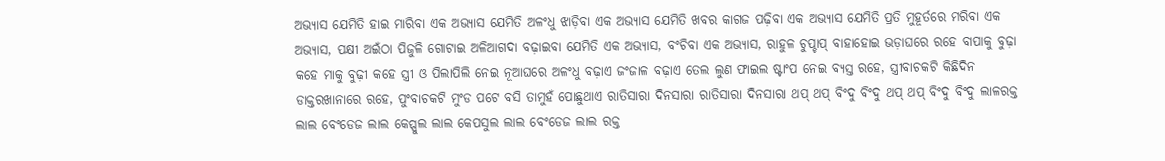ଅଭ୍ୟାସ ଯେମିତି ହାଇ ମାରିବା ଏକ ଅଭ୍ୟାସ ଯେମିତି ଅଳଂଧୁ ଝାଡ଼ିବା ଏକ ଅଭ୍ୟାସ ଯେମିତି ଖବର କାଗଜ ପଢ଼ିବା ଏକ ଅଭ୍ୟାସ ଯେମିତି ପ୍ରତି ମୁହୂର୍ତରେ ମରିବା ଏକ ଅଭ୍ୟାସ, ପକ୍ଷୀ ଅଇଁଠା ପିଜୁଳି ଗୋଟାଇ ଅଳିଆଗଦା ବଢ଼ାଇବା ଯେମିତି ଏକ ଅଭ୍ୟାସ, ବଂଚିବା ଏକ ଅଭ୍ୟାସ, ରାହୁଳ ଚୁପ୍ଚାପ୍ ବାହାହୋଇ ଭଡ଼ାଘରେ ରହେ ବାପାକୁ ବୁଢ଼ା କହେ ମାକୁ ବୁଢ଼ୀ କହେ ସ୍ତ୍ରୀ ଓ ପିଲାପିଲି ନେଇ ନୂଆଘରେ ଅଳଂଧୁ ବଢ଼ାଏ ଜଂଜାଳ ବଢ଼ାଏ ତେଲ ଲୁଣ ଫାଇଲ ଷ୍ଟାଂପ ନେଇ ବ୍ୟସ୍ତ ରହେ, ସ୍ତ୍ରୀବାଚକଟି କିଛିଦିନ ଡାକ୍ତରଖାନାରେ ରହେ, ପୁଂବାଚକଟି ମୁଂଡ ପଟେ ବସି ତାମୁହଁ ପୋଛୁଥାଏ ରାତିସାରା ଦିନସାରା ରାତିସାରା ଦିନସାରା ଥପ୍ ଥପ୍ ବିଂଦୁ ବିଂଦୁ ଥପ୍ ଥପ୍ ବିଂଦୁ ବିଂଦୁ ଲାଳରକ୍ତ ଲାଲ ବେଂଡେଜ ଲାଲ କେପ୍ସୁଲ ଲାଲ କେପସୁଲ ଲାଲ ବେଂଡେଜ ଲାଲ ରକ୍ତ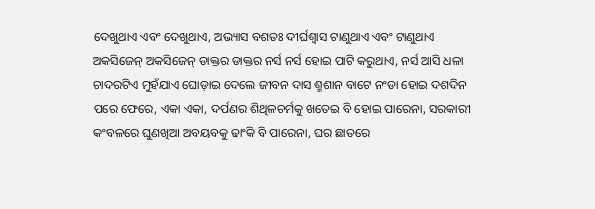ଦେଖୁଥାଏ ଏବଂ ଦେଖୁଥାଏ, ଅଭ୍ୟାସ ବଶତଃ ଦୀର୍ଘଶ୍ୱାସ ଟାଣୁଥାଏ ଏବଂ ଟାଣୁଥାଏ ଅକସିଜେନ୍ ଅକସିଜେନ୍ ଡାକ୍ତର ଡାକ୍ତର ନର୍ସ ନର୍ସ ହୋଇ ପାଟି କରୁଥାଏ, ନର୍ସ ଆସି ଧଳା ଚାଦରଟିଏ ମୁହଁଯାଏ ଘୋଡ଼ାଇ ଦେଲେ ଜୀବନ ଦାସ ଶ୍ମଶାନ ବାଟେ ନଂଡା ହୋଇ ଦଶଦିନ ପରେ ଫେରେ, ଏକା ଏକା, ଦର୍ପଣର ଶିଥିଳଚର୍ମକୁ ଖତେଇ ବି ହୋଇ ପାରେନା, ସରକାରୀ କଂବଳରେ ଘୁଣଖିଆ ଅବୟବକୁ ଢାଂକି ବି ପାରେନା, ଘର ଛାତରେ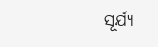ସୂର୍ଯ୍ୟ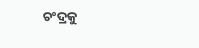ଚଂଦ୍ରକୁ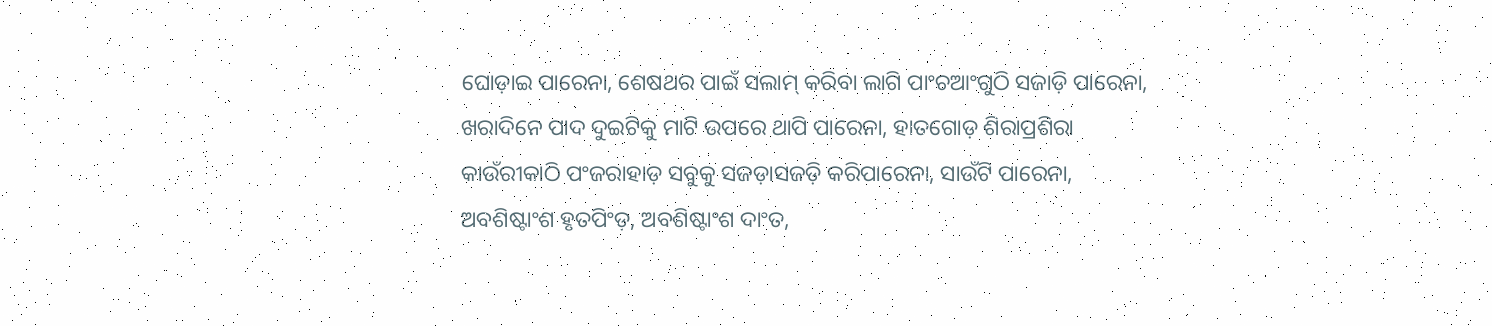ଘୋଡ଼ାଇ ପାରେନା, ଶେଷଥର ପାଇଁ ସଲାମ୍ କରିବା ଲାଗି ପାଂଚଆଂଗୁଠି ସଜାଡ଼ି ପାରେନା, ଖରାଦିନେ ପାଦ ଦୁଇଟିକୁ ମାଟି ଉପରେ ଥାପି ପାରେନା, ହାତଗୋଡ଼ ଶିରାପ୍ରଶିରା କାଉଁରୀକାଠି ପଂଜରାହାଡ଼ ସବୁକୁ ସଜଡ଼ାସଜଡ଼ି କରିପାରେନା, ସାଉଁଟି ପାରେନା, ଅବଶିଷ୍ଟାଂଶ ହୃତପିଂଡ଼, ଅବଶିଷ୍ଟାଂଶ ଦାଂତ,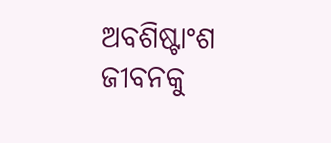ଅବଶିଷ୍ଟାଂଶ ଜୀବନକୁ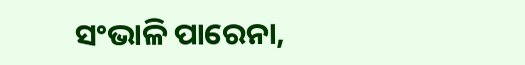ସଂଭାଳି ପାରେନା,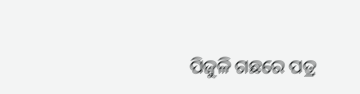ପିଜୁଳି ଗଛରେ ପତ୍ର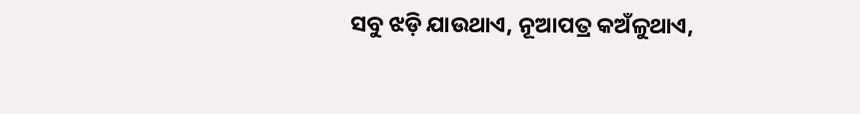ସବୁ ଝଡ଼ି ଯାଉଥାଏ, ନୂଆପତ୍ର କଅଁଳୁଥାଏ,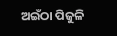ଅଇଁଠା ପିଜୁଳି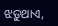ଝଡ଼ୁଥାଏ,